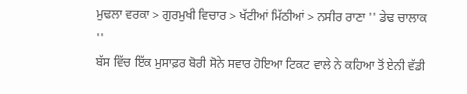ਮੁਢਲਾ ਵਰਕਾ > ਗੁਰਮੁਖੀ ਵਿਚਾਰ > ਖੱਟੀਆਂ ਮਿੱਠੀਆਂ > ਨਸੀਰ ਰਾਣਾ '' ਡੇਢ ਚਾਲਾਕ ''
ਬੱਸ ਵਿੱਚ ਇੱਕ ਮੁਸਾਫ਼ਰ ਬੋਰੀ ਸੋਨੇ ਸਵਾਰ ਹੋਇਆ ਟਿਕਟ ਵਾਲੇ ਨੇ ਕਹਿਆ ਤੋਂ ਏਨੀ ਵੱਡੀ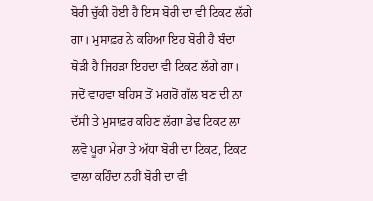ਬੋਰੀ ਚੁੱਕੀ ਹੋਈ ਹੈ ਇਸ ਬੋਰੀ ਦਾ ਵੀ ਟਿਕਟ ਲੱਗੇ ਗਾ। ਮੁਸਾਫ਼ਰ ਨੇ ਕਹਿਆ ਇਹ ਬੋਰੀ ਹੈ ਬੰਦਾ ਥੋੜੀ ਹੈ ਜਿਹੜਾ ਇਹਦਾ ਵੀ ਟਿਕਟ ਲੱਗੇ ਗਾ। ਜਦੋਂ ਵਾਹਵਾ ਬਹਿਸ ਤੋਂ ਮਗਰੋਂ ਗੱਲ ਬਣ ਦੀ ਨਾ ਦੱਸੀ ਤੇ ਮੁਸਾਫ਼ਰ ਕਹਿਣ ਲੱਗਾ ਡੇਢ ਟਿਕਟ ਲਾ ਲਵੋ ਪੂਰਾ ਮੇਰਾ ਤੇ ਅੱਧਾ ਬੋਰੀ ਦਾ ਟਿਕਟ, ਟਿਕਟ ਵਾਲਾ ਕਹਿੰਦਾ ਨਹੀਂ ਬੋਰੀ ਦਾ ਵੀ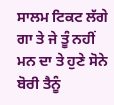ਸਾਲਮ ਟਿਕਟ ਲੱਗੇ ਗਾ ਤੇ ਜੇ ਤੂੰ ਨਹੀਂ ਮਨ ਦਾ ਤੇ ਹੁਣੇ ਸੋਨੇ ਬੋਰੀ ਤੈਨੂੰ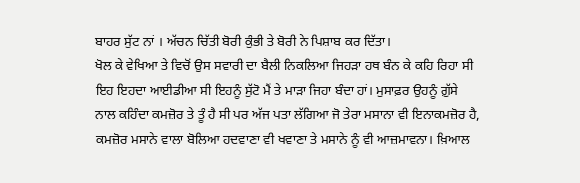ਬਾਹਰ ਸੁੱਟ ਨਾਂ । ਅੱਚਨ ਚਿੱਤੀ ਬੋਰੀ ਕੁੰਭੀ ਤੇ ਬੋਰੀ ਨੇ ਪਿਸ਼ਾਬ ਕਰ ਦਿੱਤਾ।
ਖੋਲ ਕੇ ਵੇਖਿਆ ਤੇ ਵਿਚੋਂ ਉਸ ਸਵਾਰੀ ਦਾ ਬੈਲੀ ਨਿਕਲਿਆ ਜਿਹੜਾ ਹਥ ਬੰਨ ਕੇ ਕਹਿ ਰਿਹਾ ਸੀ ਇਹ ਇਹਦਾ ਆਈਡੀਆ ਸੀ ਇਹਨੂੰ ਸੁੱਟੋ ਮੈਂ ਤੇ ਮਾੜਾ ਜਿਹਾ ਬੰਦਾ ਹਾਂ। ਮੁਸਾਫ਼ਰ ਉਹਨੂੰ ਗ਼ੁੱਸੇ ਨਾਲ ਕਹਿੰਦਾ ਕਮਜ਼ੋਰ ਤੇ ਤੂੰ ਹੈ ਸੀ ਪਰ ਅੱਜ ਪਤਾ ਲੱਗਿਆ ਜੋ ਤੇਰਾ ਮਸਾਨਾ ਵੀ ਇਨਾਕਮਜ਼ੋਰ ਹੈ, ਕਮਜ਼ੋਰ ਮਸਾਨੇ ਵਾਲਾ ਬੋਲਿਆ ਹਦਵਾਣਾ ਵੀ ਖਵਾਣਾ ਤੇ ਮਸਾਨੇ ਨੂੰ ਵੀ ਆਜ਼ਮਾਵਨਾ। ਖ਼ਿਆਲ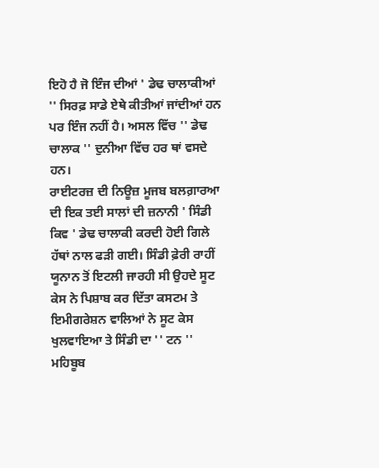ਇਹੋ ਹੈ ਜੋ ਇੰਜ ਦੀਆਂ ' ਡੇਢ ਚਾਲਾਕੀਆਂ '' ਸਿਰਫ਼ ਸਾਡੇ ਏਥੇ ਕੀਤੀਆਂ ਜਾਂਦੀਆਂ ਹਨ ਪਰ ਇੰਜ ਨਹੀਂ ਹੈ। ਅਸਲ ਵਿੱਚ '' ਡੇਢ ਚਾਲਾਕ '' ਦੁਨੀਆ ਵਿੱਚ ਹਰ ਥਾਂ ਵਸਦੇ ਹਨ।
ਰਾਈਟਰਜ਼ ਦੀ ਨਿਊਜ਼ ਮੂਜਬ ਬਲਗ਼ਾਰਆ ਦੀ ਇਕ ਤਈ ਸਾਲਾਂ ਦੀ ਜ਼ਨਾਨੀ ' ਸਿੰਡੀ ਕਿਵ ' ਡੇਢ ਚਾਲਾਕੀ ਕਰਦੀ ਹੋਈ ਗਿਲੇ ਹੱਥਾਂ ਨਾਲ ਫੜੀ ਗਈ। ਸਿੰਡੀ ਫ਼ੇਰੀ ਰਾਹੀਂ ਯੂਨਾਨ ਤੋਂ ਇਟਲੀ ਜਾਰਹੀ ਸੀ ਉਹਦੇ ਸੂਟ ਕੇਸ ਨੇ ਪਿਸ਼ਾਬ ਕਰ ਦਿੱਤਾ ਕਸਟਮ ਤੇ ਇਮੀਗਰੇਸ਼ਨ ਵਾਲਿਆਂ ਨੇ ਸੂਟ ਕੇਸ ਖੁਲਵਾਇਆ ਤੇ ਸਿੰਡੀ ਦਾ '' ਟਨ '' ਮਹਿਬੂਬ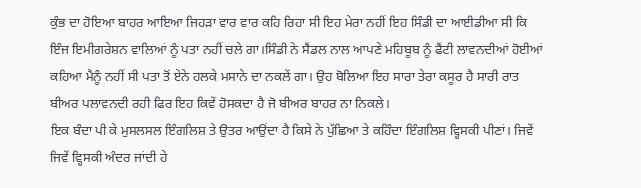ਕੁੰਭ ਦਾ ਹੋਇਆ ਬਾਹਰ ਆਇਆ ਜਿਹੜਾ ਵਾਰ ਵਾਰ ਕਹਿ ਰਿਹਾ ਸੀ ਇਹ ਮੇਰਾ ਨਹੀਂ ਇਹ ਸਿੰਡੀ ਦਾ ਆਈਡੀਆ ਸੀ ਕਿ ਇੰਜ ਇਮੀਗਰੇਸ਼ਨ ਵਾਲਿਆਂ ਨੂੰ ਪਤਾ ਨਹੀਂ ਚਲੇ ਗਾ।ਸਿੰਡੀ ਨੇ ਸੈਂਡਲ ਨਾਲ ਆਪਣੇ ਮਹਿਬੂਬ ਨੂੰ ਫੈਂਟੀ ਲਾਵਨਦੀਆਂ ਹੋਈਆਂ ਕਹਿਆ ਮੈਨੂੰ ਨਹੀਂ ਸੀ ਪਤਾ ਤੋਂ ਏਨੇ ਹਲਕੇ ਮਸਾਨੇ ਦਾ ਨਕਲੇਂ ਗਾ। ਉਹ ਬੋਲਿਆ ਇਹ ਸਾਰਾ ਤੇਰਾ ਕਸੂਰ ਹੈ ਸਾਰੀ ਰਾਤ ਬੀਅਰ ਪਲਾਵਨਦੀ ਰਹੀ ਫਿਰ ਇਹ ਕਿਵੇਂ ਹੋਸਕਦਾ ਹੈ ਜੋ ਬੀਅਰ ਬਾਹਰ ਨਾ ਨਿਕਲੇ।
ਇਕ ਬੰਦਾ ਪੀ ਕੇ ਮੁਸਲਸਲ ਇੰਗਲਿਸ਼ ਤੇ ਉਤਰ ਆਉਂਦਾ ਹੈ ਕਿਸੇ ਨੇ ਪੁੱਛਿਆ ਤੇ ਕਹਿੰਦਾ ਇੰਗਲਿਸ਼ ਵ੍ਹਿਸਕੀ ਪੀਣਾਂ। ਜਿਵੇਂ ਜਿਵੇਂ ਵ੍ਹਿਸਕੀ ਅੰਦਰ ਜਾਂਦੀ ਹੇ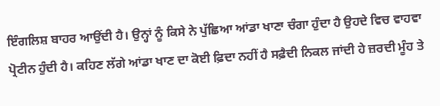ਇੰਗਲਿਸ਼ ਬਾਹਰ ਆਉਂਦੀ ਹੈ। ਉਨ੍ਹਾਂ ਨੂੰ ਕਿਸੇ ਨੇ ਪੁੱਛਿਆ ਆਂਡਾ ਖਾਣਾ ਚੰਗਾ ਹੁੰਦਾ ਹੈ ਉਹਦੇ ਵਿਚ ਵਾਹਵਾ ਪ੍ਰੋਟੀਨ ਹੁੰਦੀ ਹੈ। ਕਹਿਣ ਲੱਗੇ ਆਂਡਾ ਖਾਣ ਦਾ ਕੋਈ ਫ਼ਿਦਾ ਨਹੀਂ ਹੈ ਸਫ਼ੈਦੀ ਨਿਕਲ ਜਾਂਦੀ ਹੇ ਜ਼ਰਦੀ ਮੂੰਹ ਤੇ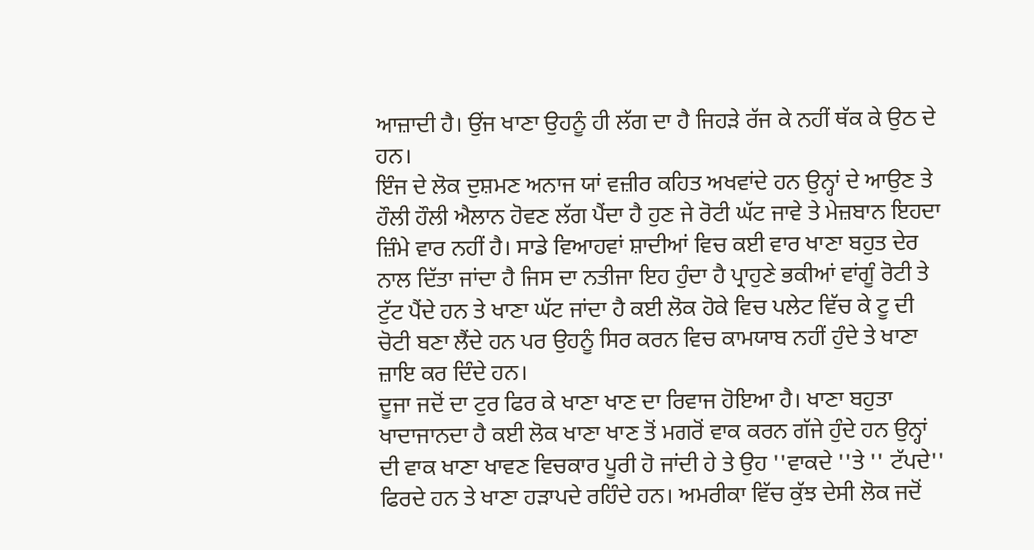ਆਜ਼ਾਦੀ ਹੈ। ਉਂਜ ਖਾਣਾ ਉਹਨੂੰ ਹੀ ਲੱਗ ਦਾ ਹੈ ਜਿਹੜੇ ਰੱਜ ਕੇ ਨਹੀਂ ਥੱਕ ਕੇ ਉਠ ਦੇ ਹਨ।
ਇੰਜ ਦੇ ਲੋਕ ਦੁਸ਼ਮਣ ਅਨਾਜ ਯਾਂ ਵਜ਼ੀਰ ਕਹਿਤ ਅਖਵਾਂਦੇ ਹਨ ਉਨ੍ਹਾਂ ਦੇ ਆਉਣ ਤੇ ਹੌਲੀ ਹੌਲੀ ਐਲਾਨ ਹੋਵਣ ਲੱਗ ਪੈਂਦਾ ਹੈ ਹੁਣ ਜੇ ਰੋਟੀ ਘੱਟ ਜਾਵੇ ਤੇ ਮੇਜ਼ਬਾਨ ਇਹਦਾ ਜ਼ਿੰਮੇ ਵਾਰ ਨਹੀਂ ਹੈ। ਸਾਡੇ ਵਿਆਹਵਾਂ ਸ਼ਾਦੀਆਂ ਵਿਚ ਕਈ ਵਾਰ ਖਾਣਾ ਬਹੁਤ ਦੇਰ ਨਾਲ ਦਿੱਤਾ ਜਾਂਦਾ ਹੈ ਜਿਸ ਦਾ ਨਤੀਜਾ ਇਹ ਹੁੰਦਾ ਹੈ ਪ੍ਰਾਹੁਣੇ ਭਕੀਆਂ ਵਾਂਗੂੰ ਰੋਟੀ ਤੇ ਟੁੱਟ ਪੈਂਦੇ ਹਨ ਤੇ ਖਾਣਾ ਘੱਟ ਜਾਂਦਾ ਹੈ ਕਈ ਲੋਕ ਹੋਕੇ ਵਿਚ ਪਲੇਟ ਵਿੱਚ ਕੇ ਟੂ ਦੀ ਚੋਟੀ ਬਣਾ ਲੈਂਦੇ ਹਨ ਪਰ ਉਹਨੂੰ ਸਿਰ ਕਰਨ ਵਿਚ ਕਾਮਯਾਬ ਨਹੀਂ ਹੁੰਦੇ ਤੇ ਖਾਣਾ ਜ਼ਾਇ ਕਰ ਦਿੰਦੇ ਹਨ।
ਦੂਜਾ ਜਦੋਂ ਦਾ ਟੁਰ ਫਿਰ ਕੇ ਖਾਣਾ ਖਾਣ ਦਾ ਰਿਵਾਜ ਹੋਇਆ ਹੈ। ਖਾਣਾ ਬਹੁਤਾ ਖਾਦਾਜਾਨਦਾ ਹੈ ਕਈ ਲੋਕ ਖਾਣਾ ਖਾਣ ਤੋਂ ਮਗਰੋਂ ਵਾਕ ਕਰਨ ਗੱਜੇ ਹੁੰਦੇ ਹਨ ਉਨ੍ਹਾਂ ਦੀ ਵਾਕ ਖਾਣਾ ਖਾਵਣ ਵਿਚਕਾਰ ਪੂਰੀ ਹੋ ਜਾਂਦੀ ਹੇ ਤੇ ਉਹ ''ਵਾਕਦੇ ''ਤੇ '' ਟੱਪਦੇ'' ਫਿਰਦੇ ਹਨ ਤੇ ਖਾਣਾ ਹੜਾਪਦੇ ਰਹਿੰਦੇ ਹਨ। ਅਮਰੀਕਾ ਵਿੱਚ ਕੁੱਝ ਦੇਸੀ ਲੋਕ ਜਦੋਂ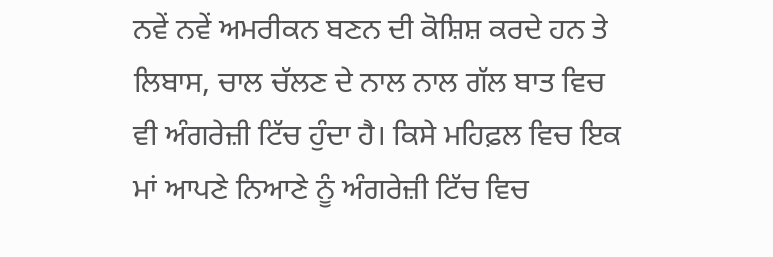ਨਵੇਂ ਨਵੇਂ ਅਮਰੀਕਨ ਬਣਨ ਦੀ ਕੋਸ਼ਿਸ਼ ਕਰਦੇ ਹਨ ਤੇ ਲਿਬਾਸ, ਚਾਲ ਚੱਲਣ ਦੇ ਨਾਲ ਨਾਲ ਗੱਲ ਬਾਤ ਵਿਚ ਵੀ ਅੰਗਰੇਜ਼ੀ ਟਿੱਚ ਹੁੰਦਾ ਹੈ। ਕਿਸੇ ਮਹਿਫ਼ਲ ਵਿਚ ਇਕ ਮਾਂ ਆਪਣੇ ਨਿਆਣੇ ਨੂੰ ਅੰਗਰੇਜ਼ੀ ਟਿੱਚ ਵਿਚ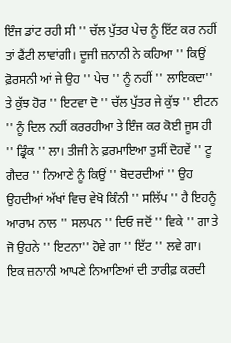ਇੰਜ ਡਾਂਟ ਰਹੀ ਸੀ '' ਚੱਲ ਪੁੱਤਰ ਪੇਚ ਨੂੰ ਇੱਟ ਕਰ ਨਹੀਂ ਤਾਂ ਫੈਂਟੀ ਲਾਵਾਂਗੀ। ਦੂਜੀ ਜ਼ਨਾਨੀ ਨੇ ਕਹਿਆ '' ਕਿਉਂ ਫ਼ੋਰਸਨੀ ਆਂ ਜੇ ਉਹ '' ਪੇਚ '' ਨੂੰ ਨਹੀਂ '' ਲਾਇਕਦਾ'' ਤੇ ਕੁੱਝ ਹੋਰ '' ਇਟਵਾ ਦੋ '' ਚੱਲ ਪੁੱਤਰ ਜੇ ਕੁੱਝ '' ਈਟਨ '' ਨੂੰ ਦਿਲ ਨਹੀਂ ਕਰਰਹੀਆ ਤੇ ਇੰਜ ਕਰ ਕੋਈ ਜੂਸ ਹੀ '' ਡ੍ਰਿੰਕ '' ਲਾ। ਤੀਜੀ ਨੇ ਫ਼ਰਮਾਇਆ ਤੁਸੀਂ ਦੋਹਵੇਂ '' ਟੂ ਗੈਦਰ '' ਨਿਆਣੇ ਨੂੰ ਕਿਉਂ '' ਬੋਦਰਦੀਆਂ '' ਉਹ ਉਹਦੀਆਂ ਅੱਖਾਂ ਵਿਚ ਵੇਖੋ ਕਿੰਨੀ '' ਸਲਿੱਪ '' ਹੈ ਇਹਨੂੰ ਆਰਾਮ ਨਾਲ '' ਸਲਪਨ '' ਦਿਓ ਜਦੋਂ '' ਵਿਕੇ '' ਗਾ ਤੇ ਜੋ ਉਹਨੇ '' ਇਟਨਾ'' ਹੋਵੇ ਗਾ '' ਇੱਟ '' ਲਵੇ ਗਾ।
ਇਕ ਜ਼ਨਾਨੀ ਆਪਣੇ ਨਿਆਣਿਆਂ ਦੀ ਤਾਰੀਫ਼ ਕਰਦੀ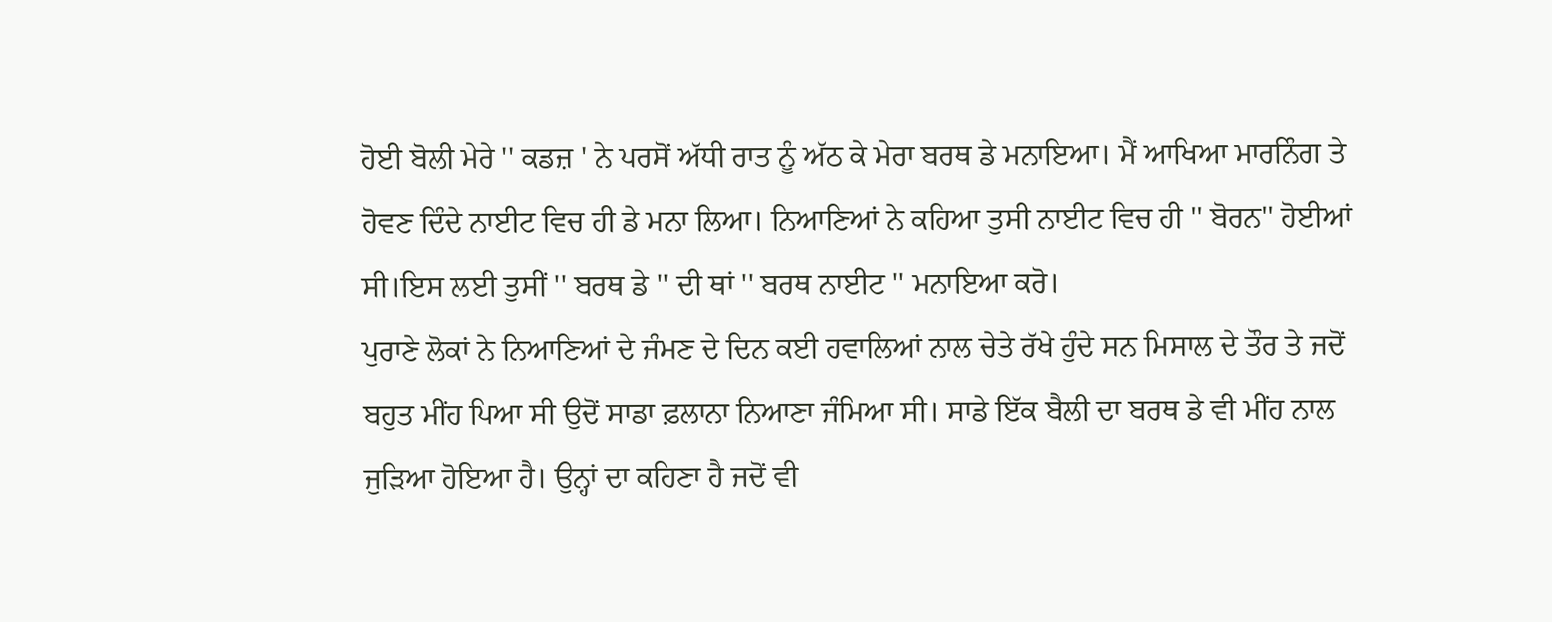ਹੋਈ ਬੋਲੀ ਮੇਰੇ '' ਕਡਜ਼ ' ਨੇ ਪਰਸੋਂ ਅੱਧੀ ਰਾਤ ਨੂੰ ਅੱਠ ਕੇ ਮੇਰਾ ਬਰਥ ਡੇ ਮਨਾਇਆ। ਮੈਂ ਆਖਿਆ ਮਾਰਨਿੰਗ ਤੇ ਹੋਵਣ ਦਿੰਦੇ ਨਾਈਟ ਵਿਚ ਹੀ ਡੇ ਮਨਾ ਲਿਆ। ਨਿਆਣਿਆਂ ਨੇ ਕਹਿਆ ਤੁਸੀ ਨਾਈਟ ਵਿਚ ਹੀ '' ਬੋਰਨ'' ਹੋਈਆਂ ਸੀ।ਇਸ ਲਈ ਤੁਸੀਂ '' ਬਰਥ ਡੇ '' ਦੀ ਥਾਂ '' ਬਰਥ ਨਾਈਟ '' ਮਨਾਇਆ ਕਰੋ।
ਪੁਰਾਣੇ ਲੋਕਾਂ ਨੇ ਨਿਆਣਿਆਂ ਦੇ ਜੰਮਣ ਦੇ ਦਿਨ ਕਈ ਹਵਾਲਿਆਂ ਨਾਲ ਚੇਤੇ ਰੱਖੇ ਹੁੰਦੇ ਸਨ ਮਿਸਾਲ ਦੇ ਤੌਰ ਤੇ ਜਦੋਂ ਬਹੁਤ ਮੀਂਹ ਪਿਆ ਸੀ ਉਦੋਂ ਸਾਡਾ ਫ਼ਲਾਨਾ ਨਿਆਣਾ ਜੰਮਿਆ ਸੀ। ਸਾਡੇ ਇੱਕ ਬੈਲੀ ਦਾ ਬਰਥ ਡੇ ਵੀ ਮੀਂਹ ਨਾਲ ਜੁੜਿਆ ਹੋਇਆ ਹੈ। ਉਨ੍ਹਾਂ ਦਾ ਕਹਿਣਾ ਹੈ ਜਦੋਂ ਵੀ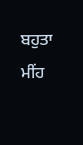ਬਹੁਤਾ ਮੀਂਹ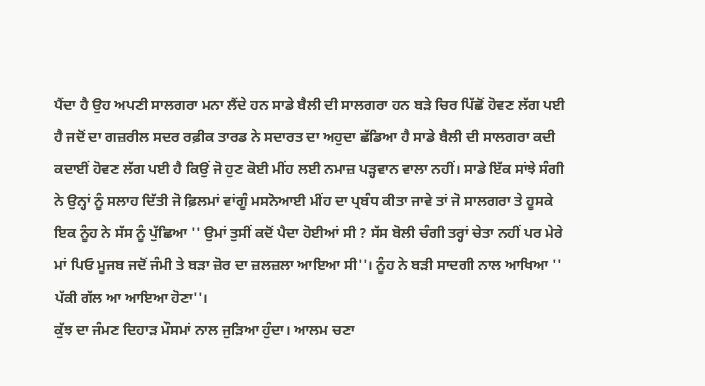ਪੈਂਦਾ ਹੈ ਉਹ ਅਪਣੀ ਸਾਲਗਰਾ ਮਨਾ ਲੈਂਦੇ ਹਨ ਸਾਡੇ ਬੈਲੀ ਦੀ ਸਾਲਗਰਾ ਹਨ ਬੜੇ ਚਿਰ ਪਿੱਛੋਂ ਹੋਵਣ ਲੱਗ ਪਈ ਹੈ ਜਦੋਂ ਦਾ ਗਜ਼ਰੀਲ ਸਦਰ ਰਫ਼ੀਕ ਤਾਰਡ ਨੇ ਸਦਾਰਤ ਦਾ ਅਹੁਦਾ ਛੱਡਿਆ ਹੈ ਸਾਡੇ ਬੈਲੀ ਦੀ ਸਾਲਗਰਾ ਕਦੀ ਕਦਾਈਂ ਹੋਵਣ ਲੱਗ ਪਈ ਹੈ ਕਿਉਂ ਜੋ ਹੁਣ ਕੋਈ ਮੀਂਹ ਲਈ ਨਮਾਜ਼ ਪੜ੍ਹਵਾਨ ਵਾਲਾ ਨਹੀਂ। ਸਾਡੇ ਇੱਕ ਸਾਂਝੇ ਸੰਗੀ ਨੇ ਉਨ੍ਹਾਂ ਨੂੰ ਸਲਾਹ ਦਿੱਤੀ ਜੋ ਫ਼ਿਲਮਾਂ ਵਾਂਗੂੰ ਮਸਨੋਆਈ ਮੀਂਹ ਦਾ ਪ੍ਰਬੰਧ ਕੀਤਾ ਜਾਵੇ ਤਾਂ ਜੋ ਸਾਲਗਰਾ ਤੇ ਹੂਸਕੇ ਇਕ ਨੂੰਹ ਨੇ ਸੱਸ ਨੂੰ ਪੁੱਛਿਆ '' ਉਮਾਂ ਤੁਸੀਂ ਕਦੋਂ ਪੈਦਾ ਹੋਈਆਂ ਸੀ ? ਸੱਸ ਬੋਲੀ ਚੰਗੀ ਤਰ੍ਹਾਂ ਚੇਤਾ ਨਹੀਂ ਪਰ ਮੇਰੇ ਮਾਂ ਪਿਓ ਮੂਜਬ ਜਦੋਂ ਜੰਮੀ ਤੇ ਬੜਾ ਜ਼ੋਰ ਦਾ ਜ਼ਲਜ਼ਲਾ ਆਇਆ ਸੀ''। ਨੂੰਹ ਨੇ ਬੜੀ ਸਾਦਗੀ ਨਾਲ ਆਖਿਆ '' ਪੱਕੀ ਗੱਲ ਆ ਆਇਆ ਹੋਣਾ''।
ਕੁੱਝ ਦਾ ਜੰਮਣ ਦਿਹਾੜ ਮੌਸਮਾਂ ਨਾਲ ਜੁੜਿਆ ਹੁੰਦਾ। ਆਲਮ ਚਣਾ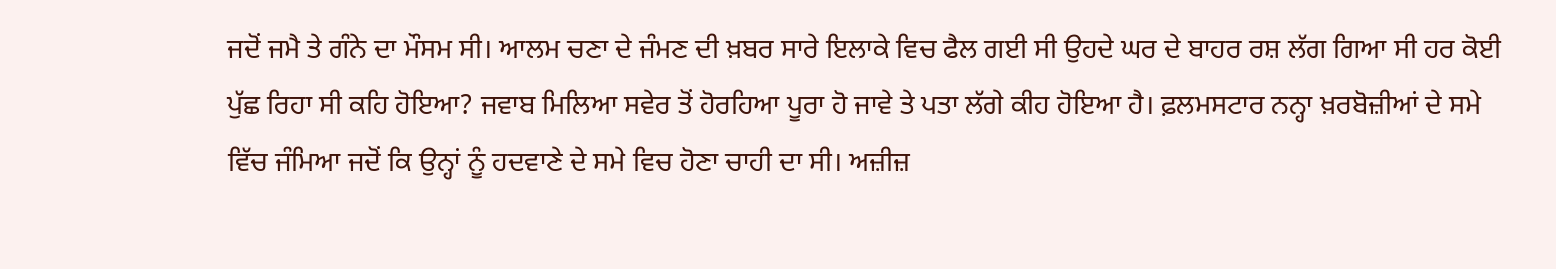ਜਦੋਂ ਜਮੈ ਤੇ ਗੰਨੇ ਦਾ ਮੌਸਮ ਸੀ। ਆਲਮ ਚਣਾ ਦੇ ਜੰਮਣ ਦੀ ਖ਼ਬਰ ਸਾਰੇ ਇਲਾਕੇ ਵਿਚ ਫੈਲ ਗਈ ਸੀ ਉਹਦੇ ਘਰ ਦੇ ਬਾਹਰ ਰਸ਼ ਲੱਗ ਗਿਆ ਸੀ ਹਰ ਕੋਈ ਪੁੱਛ ਰਿਹਾ ਸੀ ਕਹਿ ਹੋਇਆ? ਜਵਾਬ ਮਿਲਿਆ ਸਵੇਰ ਤੋਂ ਹੋਰਹਿਆ ਪੂਰਾ ਹੋ ਜਾਵੇ ਤੇ ਪਤਾ ਲੱਗੇ ਕੀਹ ਹੋਇਆ ਹੈ। ਫ਼ਲਮਸਟਾਰ ਨਨ੍ਹਾ ਖ਼ਰਬੋਜ਼ੀਆਂ ਦੇ ਸਮੇ ਵਿੱਚ ਜੰਮਿਆ ਜਦੋਂ ਕਿ ਉਨ੍ਹਾਂ ਨੂੰ ਹਦਵਾਣੇ ਦੇ ਸਮੇ ਵਿਚ ਹੋਣਾ ਚਾਹੀ ਦਾ ਸੀ। ਅਜ਼ੀਜ਼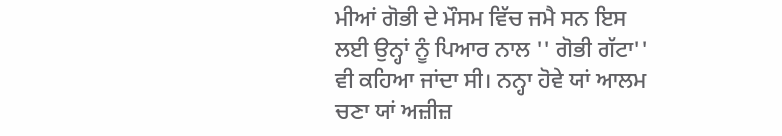ਮੀਆਂ ਗੋਭੀ ਦੇ ਮੌਸਮ ਵਿੱਚ ਜਮੈ ਸਨ ਇਸ ਲਈ ਉਨ੍ਹਾਂ ਨੂੰ ਪਿਆਰ ਨਾਲ '' ਗੋਭੀ ਗੱਟਾ'' ਵੀ ਕਹਿਆ ਜਾਂਦਾ ਸੀ। ਨਨ੍ਹਾ ਹੋਵੇ ਯਾਂ ਆਲਮ ਚਣਾ ਯਾਂ ਅਜ਼ੀਜ਼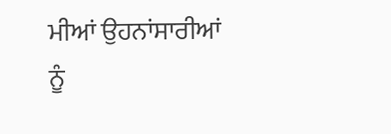ਮੀਆਂ ਉਹਨਾਂਸਾਰੀਆਂ ਨੂੰ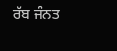ਰੱਬ ਜੰਨਤ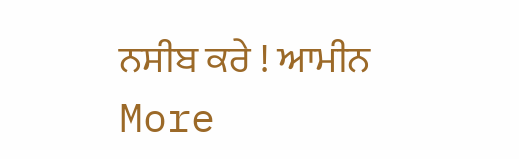ਨਸੀਬ ਕਰੇ ! ਆਮੀਨ
More